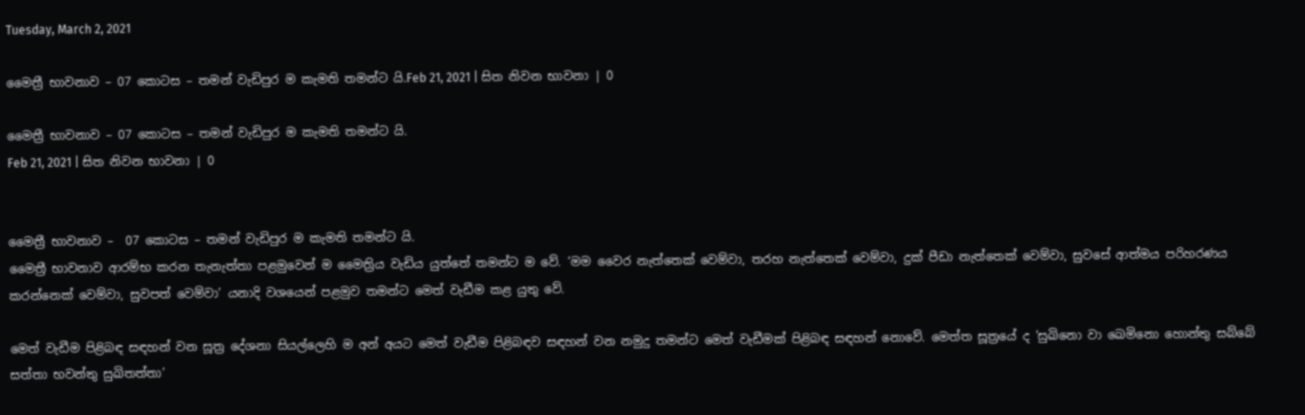Tuesday, March 2, 2021

මෛත්‍රී භාවනාව – 07 කොටස – තමන් වැඩිපුර ම කැමති තමන්ට යි.Feb 21, 2021 | සිත නිවන භාවනා | 0

මෛත්‍රී භාවනාව – 07 කොටස – තමන් වැඩිපුර ම කැමති තමන්ට යි.
Feb 21, 2021 | සිත නිවන භාවනා | 0


මෛත්‍රී භාවනාව –  07 කොටස – තමන් වැඩිපුර ම කැමති තමන්ට යි.
මෛත්‍රී භාවනාව ආරම්භ කරන තැනැත්තා පළමුවෙන් ම මෛත්‍රිය වැඩිය යුත්තේ තමන්ට ම වේ. ‘මම වෛර නැත්තෙක් වෙම්වා, තරහ නැත්තෙක් වෙම්වා, දුක් පීඩා නැත්තෙක් වෙම්වා, සුවසේ ආත්මය පරිහරණය කරන්නෙක් වෙම්වා, සුවපත් වෙම්වා’ යනාදි වශයෙන් පළමුව තමන්ට මෙත් වැඩීම කළ යුතු වේ.

මෙත් වැඩීම පිළිබඳ සඳහන් වන සූත්‍ර දේශනා සියල්ලෙහි ම අන් අයට මෙත් වැඩීම පිළිබඳව සඳහන් වන නමුදු තමන්ට මෙත් වැඩීමක් පිළිබඳ සඳහන් නොවේ. මෙත්ත සූත්‍රයේ ද ‘සුඛිනො වා ඛෙමිනො හොන්තු සබ්බේ සත්තා භවන්තු සුඛිතත්තා’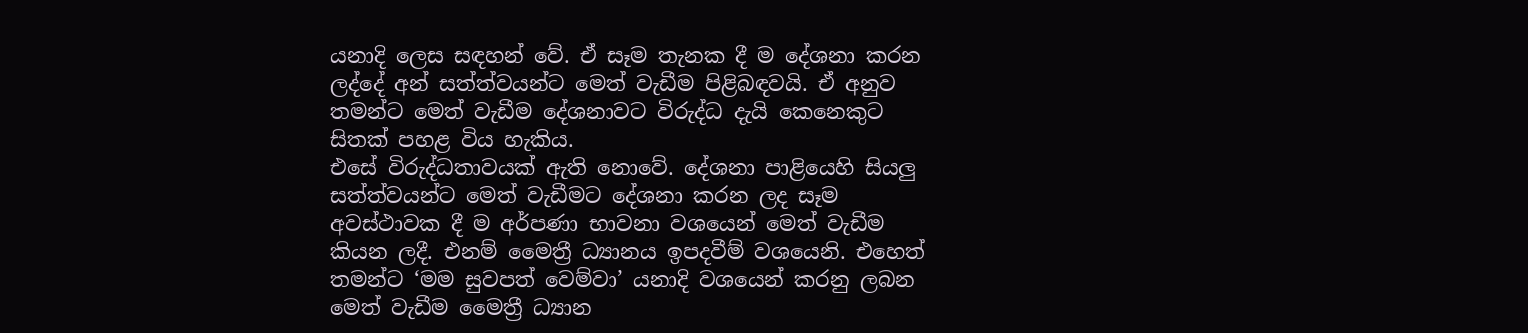යනාදි ලෙස සඳහන් වේ. ඒ සෑම තැනක දී ම දේශනා කරන ලද්දේ අන් සත්ත්වයන්ට මෙත් වැඩීම පිළිබඳවයි. ඒ අනුව තමන්ට මෙත් වැඩීම දේශනාවට විරුද්ධ දැයි කෙනෙකුට සිතක් පහළ විය හැකිය.
එසේ විරුද්ධතාවයක් ඇති නොවේ. දේශනා පාළියෙහි සියලු සත්ත්වයන්ට මෙත් වැඩීමට දේශනා කරන ලද සෑම අවස්ථාවක දී ම අර්පණා භාවනා වශයෙන් මෙත් වැඩීම කියන ලදී. එනම් මෛත්‍රී ධ්‍යානය ඉපදවීම් වශයෙනි. එහෙත් තමන්ට ‘මම සුවපත් වෙම්වා’ යනාදි වශයෙන් කරනු ලබන මෙත් වැඩීම මෛත්‍රී ධ්‍යාන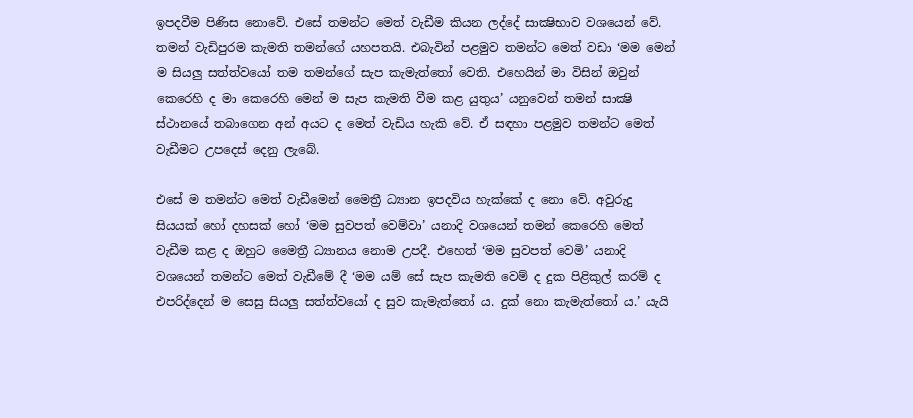ඉපදවීම පිණිස නොවේ. එසේ තමන්ට මෙත් වැඩීම කියන ලද්දේ සාක්‍ෂිභාව වශයෙන් වේ. තමන් වැඩිපුරම කැමති තමන්ගේ යහපතයි. එබැවින් පළමුව තමන්ට මෙත් වඩා ‘මම මෙන් ම සියලු සත්ත්වයෝ තම තමන්ගේ සැප කැමැත්තෝ වෙති. එහෙයින් මා විසින් ඔවුන් කෙරෙහි ද මා කෙරෙහි මෙන් ම සැප කැමති වීම කළ යුතුය’ යනුවෙන් තමන් සාක්‍ෂි ස්ථානයේ තබාගෙන අන් අයට ද මෙත් වැඩිය හැකි වේ. ඒ සඳහා පළමුව තමන්ට මෙත් වැඩීමට උපදෙස් දෙනු ලැබේ.

එසේ ම තමන්ට මෙත් වැඩීමෙන් මෛත්‍රී ධ්‍යාන ඉපදවිය හැක්කේ ද නො වේ. අවුරුදු සියයක් හෝ දහසක් හෝ ‘මම සුවපත් වෙම්වා’ යනාදි වශයෙන් තමන් කෙරෙහි මෙත් වැඩීම කළ ද ඔහුට මෛත්‍රී ධ්‍යානය නොම උපදී. එහෙත් ‘මම සුවපත් වෙමි’ යනාදි වශයෙන් තමන්ට මෙත් වැඩීමේ දී ‘මම යම් සේ සැප කැමති වෙම් ද දුක පිළිකුල් කරම් ද එපරිද්දෙන් ම සෙසු සියලු සත්ත්වයෝ ද සුව කැමැත්තෝ ය. දුක් නො කැමැත්තෝ ය.’ යැයි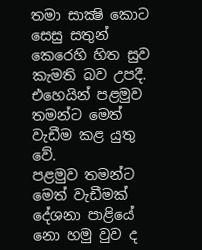තමා සාක්‍ෂි කොට සෙසු සතුන් කෙරෙහි හිත සුව කැමති බව උපදී. එහෙයින් පළමුව තමන්ට මෙත් වැඩීම කළ යුතු වේ.
පළමුව තමන්ට මෙත් වැඩීමක් දේශනා පාළියේ නො හමු වුව ද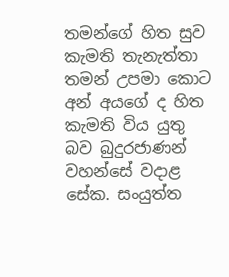තමන්ගේ හිත සුව කැමති තැනැත්තා තමන් උපමා කොට අන් අයගේ ද හිත කැමති විය යුතු බව බුදුරජාණන් වහන්සේ වදාළ සේක. සංයුත්ත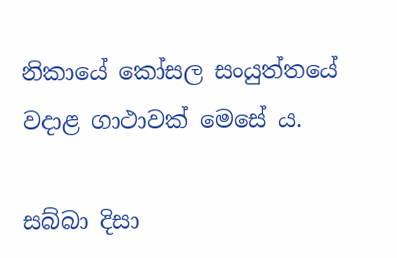නිකායේ කෝසල සංයුත්තයේ වදාළ ගාථාවක් මෙසේ ය.

සබ්බා දිසා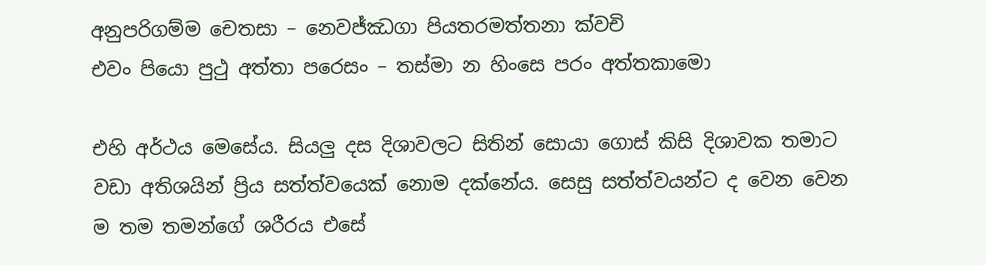අනුපරිගම්ම චෙතසා – නෙවජ්ඣගා පියතරමත්තනා ක්වචි
එවං පියො පුථු අත්තා පරෙසං – තස්මා න හිංසෙ පරං අත්තකාමො

එහි අර්ථය මෙසේය. සියලු දස දිශාවලට සිතින් සොයා ගොස් කිසි දිශාවක තමාට වඩා අතිශයින් ප්‍රිය සත්ත්වයෙක් නොම දක්නේය. සෙසු සත්ත්වයන්ට ද වෙන වෙන ම තම තමන්ගේ ශරීරය එසේ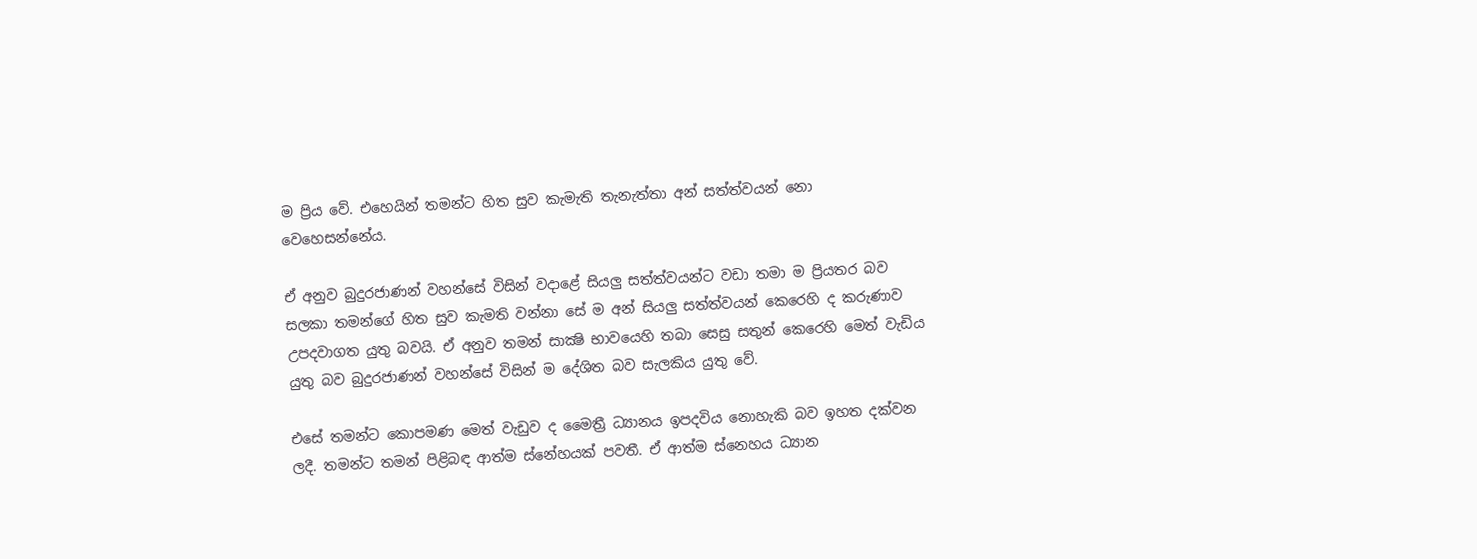ම ප්‍රිය වේ. එහෙයින් තමන්ට හිත සුව කැමැති තැනැත්තා අන් සත්ත්වයන් නො වෙහෙසන්නේය.

ඒ අනුව බුදුරජාණන් වහන්සේ විසින් වදාළේ සියලු සත්ත්වයන්ට වඩා තමා ම ප්‍රියතර බව සලකා තමන්ගේ හිත සුව කැමති වන්නා සේ ම අන් සියලු සත්ත්වයන් කෙරෙහි ද කරුණාව උපදවාගත යුතු බවයි. ඒ අනුව තමන් සාක්‍ෂි භාවයෙහි තබා සෙසු සතුන් කෙරෙහි මෙත් වැඩිය යුතු බව බුදුරජාණන් වහන්සේ විසින් ම දේශිත බව සැලකිය යුතු වේ.

එසේ තමන්ට කොපමණ මෙත් වැඩුව ද මෛත්‍රී ධ්‍යානය ඉපදවිය නොහැකි බව ඉහත දක්වන ලදී. තමන්ට තමන් පිළිබඳ ආත්ම ස්නේහයක් පවතී. ඒ ආත්ම ස්නෙහය ධ්‍යාන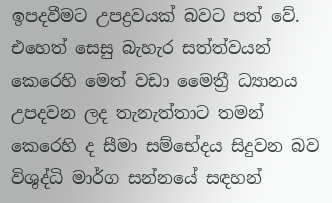ඉපදවීමට උපද්‍රවයක් බවට පත් වේ. එහෙත් සෙසු බැහැර සත්ත්වයන් කෙරෙහි මෙත් වඩා මෛත්‍රී ධ්‍යානය උපදවන ලද තැනැත්තාට තමන් කෙරෙහි ද සීමා සම්භේදය සිදුවන බව විශුද්ධි මාර්ග සන්නයේ සඳහන්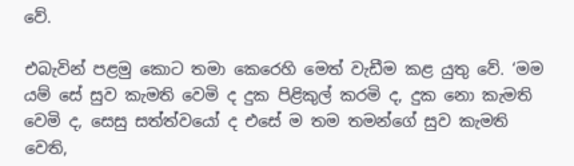වේ.

එබැවින් පළමු කොට තමා කෙරෙහි මෙත් වැඩීම කළ යුතු වේ. ‘මම යම් සේ සුව කැමති වෙමි ද දුක පිළිකුල් කරමි ද, දුක නො කැමති වෙමි ද, සෙසු සත්ත්වයෝ ද එසේ ම තම තමන්ගේ සුව කැමති වෙති,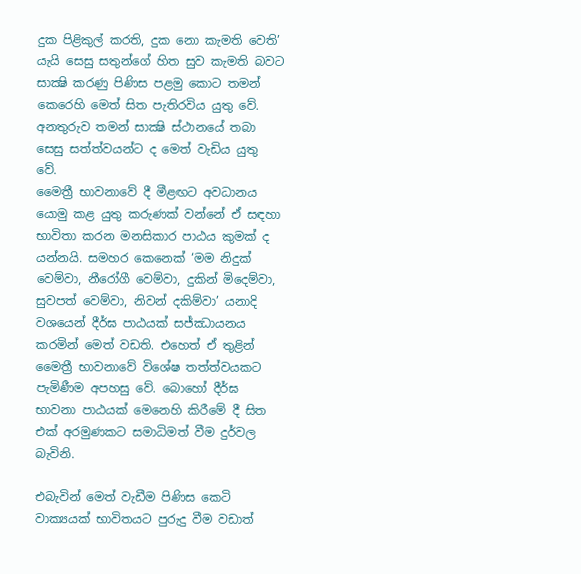දුක පිළිකුල් කරති, දුක නො කැමති වෙති’ යැයි සෙසු සතුන්ගේ හිත සුව කැමති බවට සාක්‍ෂි කරණු පිණිස පළමු කොට තමන් කෙරෙහි මෙත් සිත පැතිරවිය යුතු වේ. අනතුරුව තමන් සාක්‍ෂි ස්ථානයේ තබා සෙසු සත්ත්වයන්ට ද මෙත් වැඩිය යුතු වේ.
මෛත්‍රී භාවනාවේ දී මීළඟට අවධානය යොමු කළ යුතු කරුණක් වන්නේ ඒ සඳහා භාවිතා කරන මනසිකාර පාඨය කුමක් ද යන්නයි. සමහර කෙනෙක් ‘මම නිදුක් වෙම්වා, නීරෝගී වෙම්වා, දුකින් මිදෙම්වා, සුවපත් වෙම්වා, නිවන් දකිම්වා’ යනාදි වශයෙන් දීර්ඝ පාඨයක් සජ්ඣායනය කරමින් මෙත් වඩති. එහෙත් ඒ තුළින් මෛත්‍රී භාවනාවේ විශේෂ තත්ත්වයකට පැමිණීම අපහසු වේ. බොහෝ දීර්ඝ භාවනා පාඨයක් මෙනෙහි කිරීමේ දී සිත එක් අරමුණකට සමාධිමත් වීම දුර්වල බැවිනි.

එබැවින් මෙත් වැඩීම පිණිස කෙටි වාක්‍යයක් භාවිතයට පුරුදු වීම වඩාත්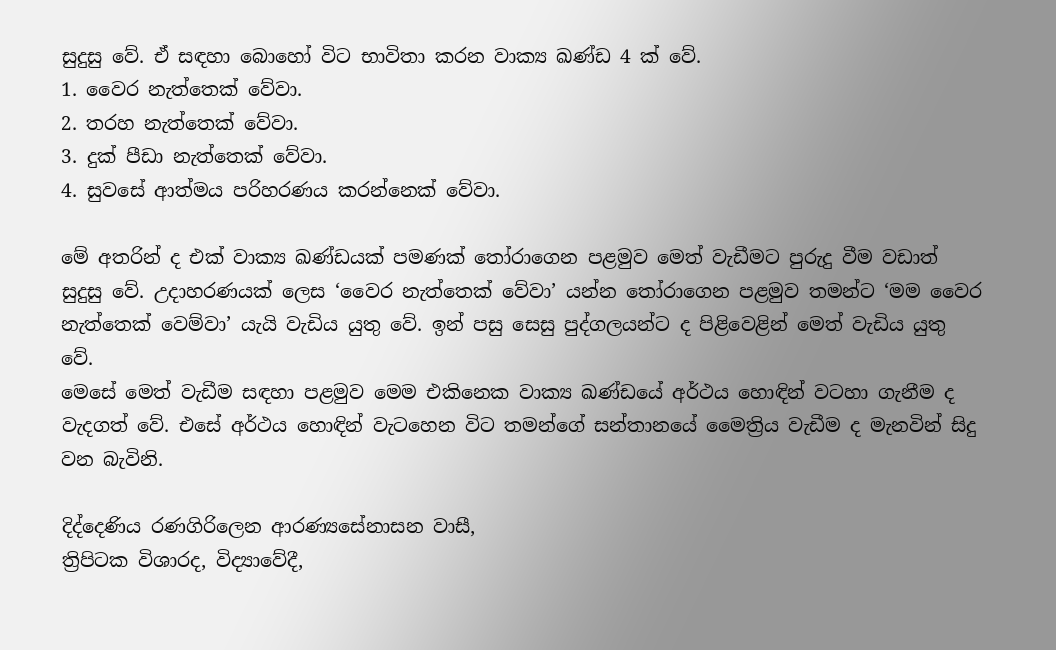සුදුසු වේ. ඒ සඳහා බොහෝ විට භාවිතා කරන වාක්‍ය ඛණ්ඩ 4 ක් වේ.
1. වෛර නැත්තෙක් වේවා.
2. තරහ නැත්තෙක් වේවා.
3. දුක් පීඩා නැත්තෙක් වේවා.
4. සුවසේ ආත්මය පරිහරණය කරන්නෙක් වේවා.

මේ අතරින් ද එක් වාක්‍ය ඛණ්ඩයක් පමණක් තෝරාගෙන පළමුව මෙත් වැඩීමට පුරුදු වීම වඩාත් සුදුසු වේ. උදාහරණයක් ලෙස ‘වෛර නැත්තෙක් වේවා’ යන්න තෝරාගෙන පළමුව තමන්ට ‘මම වෛර නැත්තෙක් වෙම්වා’ යැයි වැඩිය යුතු වේ. ඉන් පසු සෙසු පුද්ගලයන්ට ද පිළිවෙළින් මෙත් වැඩිය යුතු වේ.
මෙසේ මෙත් වැඩීම සඳහා පළමුව මෙම එකිනෙක වාක්‍ය ඛණ්ඩයේ අර්ථය හොඳින් වටහා ගැනීම ද වැදගත් වේ. එසේ අර්ථය හොඳින් වැටහෙන විට තමන්ගේ සන්තානයේ මෛත්‍රිය වැඩීම ද මැනවින් සිදු වන බැවිනි.

දිද්දෙණිය රණගිරිලෙන ආරණ්‍යසේනාසන වාසී,
ත්‍රිපිටක විශාරද, විද්‍යාවේදී,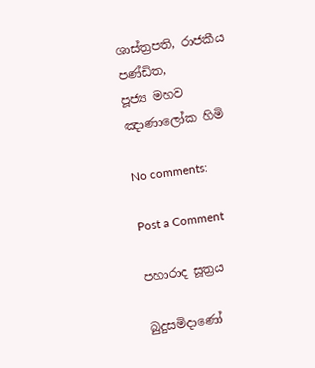ශාස්ත්‍රපති, රාජකීය පණ්ඩිත,
පූජ්‍ය මහව ඤාණාලෝක හිමි

No comments:

Post a Comment

පහාරාද සූත්‍රය

බුදුසමිදාණෝ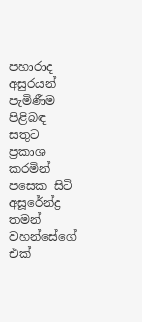පහාරාද අසුරයන් පැමිණීම පිළිබඳ සතුට ප්‍රකාශ කරමින් පසෙක සිටි අසූරේන්ද්‍ර තමන් වහන්සේගේ එක්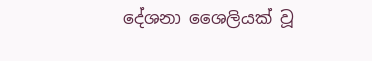දේශනා ශෛලියක් වූ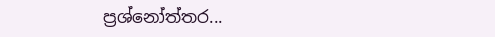ප්‍රශ්නෝත්තර...